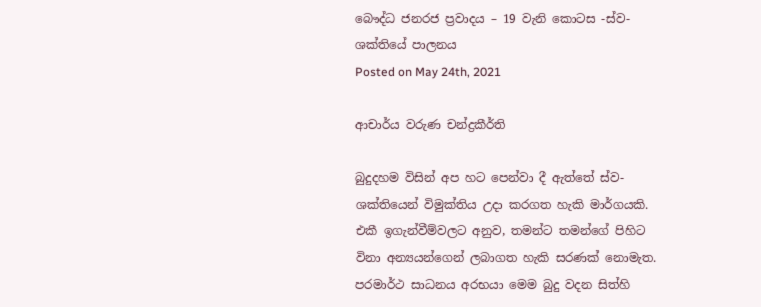බෞද්ධ ජනරජ ප්‍රවාදය – 19 වැනි කොටස -ස්ව-ශක්තියේ පාලනය
Posted on May 24th, 2021

ආචාර්ය වරුණ චන්ද්‍රකීර්ති

බුදුදහම විසින් අප හට පෙන්වා දී ඇත්තේ ස්ව-ශක්තියෙන් විමුක්තිය උදා කරගත හැකි මාර්ගයකි. එකී ඉගැන්වීම්වලට අනුව, තමන්ට තමන්ගේ පිහිට විනා අන්‍යයන්ගෙන් ලබාගත හැකි සරණක් නොමැත. පරමාර්ථ සාධනය අරභයා මෙම බුදු වදන සිත්හි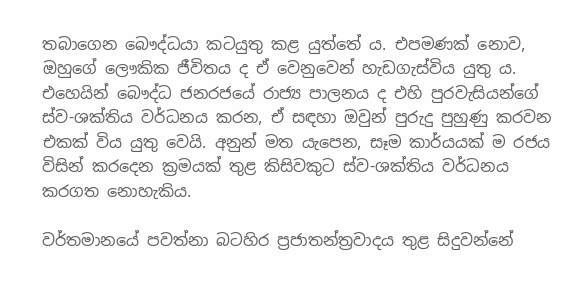තබාගෙන බෞද්ධයා කටයුතු කළ යුත්තේ ය. එපමණක් නොව, ඔහුගේ ලෞකික ජීවිතය ද ඒ වෙනුවෙන් හැඩගැස්විය යුතු ය. එහෙයින් බෞද්ධ ජනරජයේ රාජ්‍ය පාලනය ද එහි පුරවැසියන්ගේ ස්ව-ශක්තිය වර්ධනය කරන, ඒ සඳහා ඔවුන් පුරුදු පුහුණු කරවන එකක් විය යුතු වෙයි. අනුන් මත යැපෙන, සෑම කාර්යයක් ම රජය විසින් කරදෙන ක්‍රමයක් තුළ කිසිවකුට ස්ව-ශක්තිය වර්ධනය කරගත නොහැකිය.

වර්තමානයේ පවත්නා බටහිර ප්‍රජාතන්ත්‍රවාදය තුළ සිදුවන්නේ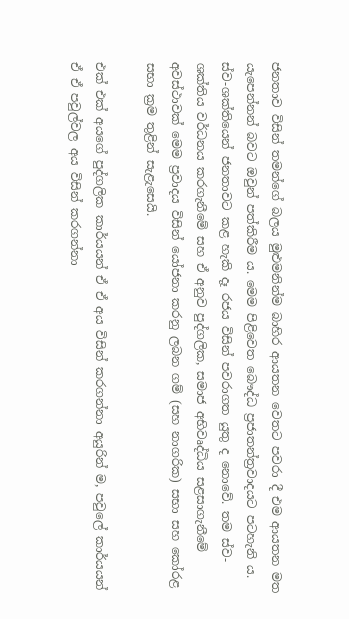ජනතාව විසින් තමන්ගේ බලය මුළුමනින්ම බාහිර ආයතන වෙතට පවරා දී එම ආයතන මත යැපෙන්නන් බවට ඔවුන් පත්කිරීම ය. මෙම පිළිවෙත බෞද්ධ ප්‍රජාතන්ත්‍රවාදයට පටහැනි ය. ස්ව-ශක්තියෙන් ජනතාවට කළ හැකි දෑ රජය විසින් පවරාගත යුතු ද නොවේ. තම ස්ව-ශක්තිය වර්ධනය කරගැනීමේ සහ ඒ අනුව පුද්ගලික, සමාජ අභිවෘද්ධිය සළසාගැනීමේ අවස්ථාවක් මෙම ප්‍රවාදය විසින් යෝජනා කරනු ලබන ගම් (සහ නාගරික) සභා සහ කෝරළ සභා ක්‍රම තුළින් සැළැසෙයි.

එක් එක් අයගේ පුද්ගලික කාර්යයන් ඒ ඒ අය විසින් කරගන්නා අයුරින් ම, පවුලේ කාර්යයන් ඒ ඒ පවුල්වල අය විසින් කරගන්නා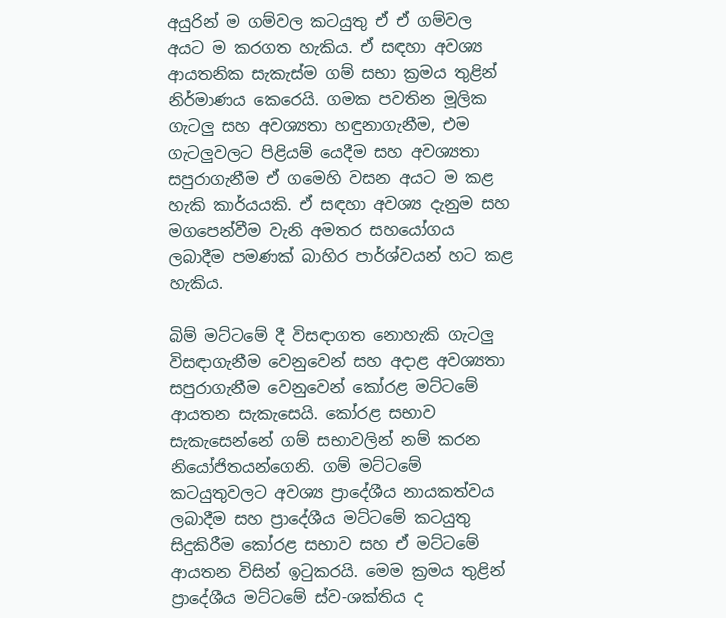අයුරින් ම ගම්වල කටයුතු ඒ ඒ ගම්වල අයට ම කරගත හැකිය. ඒ සඳහා අවශ්‍ය ආයතනික සැකැස්ම ගම් සභා ක්‍රමය තුළින් නිර්මාණය කෙරෙයි. ගමක පවතින මූලික ගැටලු සහ අවශ්‍යතා හඳුනාගැනීම, එම ගැටලුවලට පිළියම් යෙදීම සහ අවශ්‍යතා සපුරාගැනීම ඒ ගමෙහි වසන අයට ම කළ හැකි කාර්යයකි. ඒ සඳහා අවශ්‍ය දැනුම සහ මගපෙන්වීම වැනි අමතර සහයෝගය ලබාදීම පමණක් බාහිර පාර්ශ්වයන් හට කළ හැකිය.

බිම් මට්ටමේ දී විසඳාගත නොහැකි ගැටලු විසඳාගැනීම වෙනුවෙන් සහ අදාළ අවශ්‍යතා සපුරාගැනීම වෙනුවෙන් කෝරළ මට්ටමේ ආයතන සැකැසෙයි. කෝරළ සභාව සැකැසෙන්නේ ගම් සභාවලින් නම් කරන නියෝජිතයන්ගෙනි. ගම් මට්ටමේ කටයුතුවලට අවශ්‍ය ප්‍රාදේශීය නායකත්වය ලබාදීම සහ ප්‍රාදේශීය මට්ටමේ කටයුතු සිදුකිරීම කෝරළ සභාව සහ ඒ මට්ටමේ ආයතන විසින් ඉටුකරයි. මෙම ක්‍රමය තුළින් ප්‍රාදේශීය මට්ටමේ ස්ව-ශක්තිය ද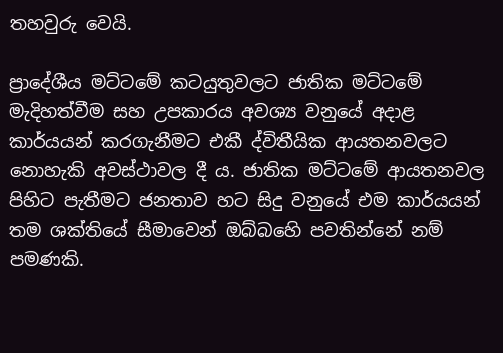තහවුරු වෙයි.

ප්‍රාදේශීය මට්ටමේ කටයුතුවලට ජාතික මට්ටමේ මැදිහත්වීම සහ උපකාරය අවශ්‍ය වනුයේ අදාළ කාර්යයන් කරගැනීමට එකී ද්විතීයික ආයතනවලට නොහැකි අවස්ථාවල දී ය. ජාතික මට්ටමේ ආයතනවල පිහිට පැතීමට ජනතාව හට සිදු වනුයේ එම කාර්යයන් තම ශක්තියේ සීමාවෙන් ඔබ්බහෙි පවතින්නේ නම් පමණකි.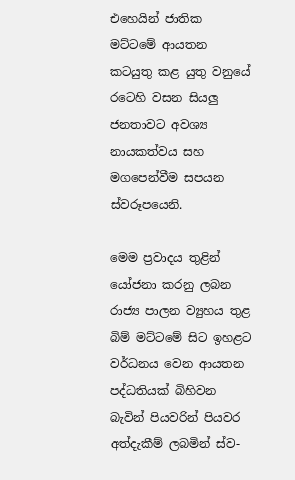එහෙයින් ජාතික මට්ටමේ ආයතන කටයුතු කළ යුතු වනුයේ රටෙහි වසන සියලු ජනතාවට අවශ්‍ය නායකත්වය සහ මගපෙන්වීම සපයන ස්වරූපයෙනි.

මෙම ප්‍රවාදය තුළින් යෝජනා කරනු ලබන රාජ්‍ය පාලන ව්‍යුහය තුළ බිම් මට්ටමේ සිට ඉහළට වර්ධනය වෙන ආයතන පද්ධතියක් බිහිවන බැවින් පියවරින් පියවර අත්දැකීම් ලබමින් ස්ව-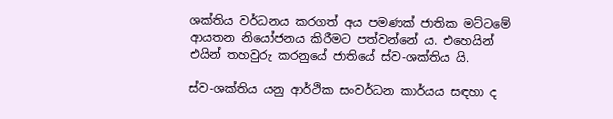ශක්තිය වර්ධනය කරගත් අය පමණක් ජාතික මට්ටමේ ආයතන නියෝජනය කිරීමට පත්වන්නේ ය. එහෙයින් එයින් තහවුරු කරනුයේ ජාතියේ ස්ව-ශක්තිය යි.

ස්ව-ශක්තිය යනු ආර්ථික සංවර්ධන කාර්යය සඳහා ද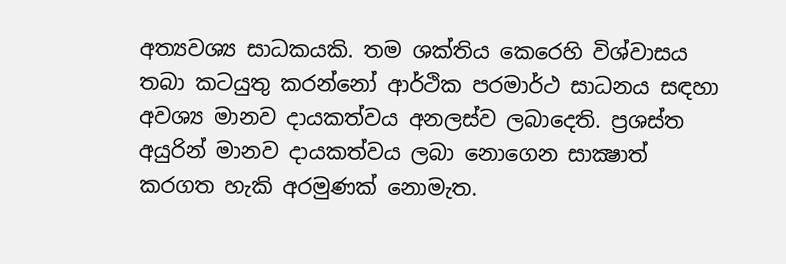අත්‍යවශ්‍ය සාධකයකි. තම ශක්තිය කෙරෙහි විශ්වාසය තබා කටයුතු කරන්නෝ ආර්ථික පරමාර්ථ සාධනය සඳහා අවශ්‍ය මානව දායකත්වය අනලස්ව ලබාදෙති. ප්‍රශස්ත අයුරින් මානව දායකත්වය ලබා නොගෙන සාක්‍ෂාත් කරගත හැකි අරමුණක් නොමැත.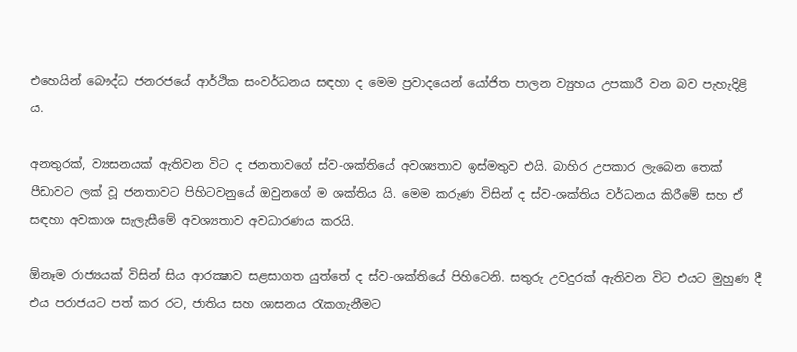එහෙයින් බෞද්ධ ජනරජයේ ආර්ථික සංවර්ධනය සඳහා ද මෙම ප්‍රවාදයෙන් යෝජිත පාලන ව්‍යුහය උපකාරී වන බව පැහැදිළි ය.

අනතුරක්, ව්‍යසනයක් ඇතිවන විට ද ජනතාවගේ ස්ව-ශක්තියේ අවශ්‍යතාව ඉස්මතුව එයි. බාහිර උපකාර ලැබෙන තෙක් පීඩාවට ලක් වූ ජනතාවට පිහිටවනුයේ ඔවුනගේ ම ශක්තිය යි. මෙම කරුණ විසින් ද ස්ව-ශක්තිය වර්ධනය කිරීමේ සහ ඒ සඳහා අවකාශ සැලැසීමේ අවශ්‍යතාව අවධාරණය කරයි.

ඕනෑම රාජ්‍යයක් විසින් සිය ආරක්‍ෂාව සළසාගත යුත්තේ ද ස්ව-ශක්තියේ පිහිටෙනි. සතුරු උවදුරක් ඇතිවන විට එයට මුහුණ දී එය පරාජයට පත් කර රට, ජාතිය සහ ශාසනය රැකගැනීමට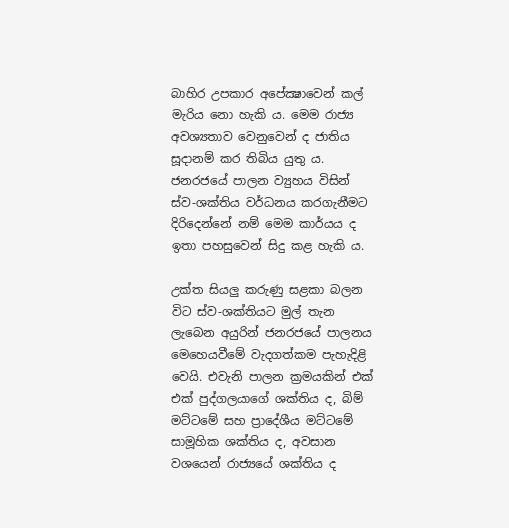බාහිර උපකාර අපේක්‍ෂාවෙන් කල් මැරිය නො හැකි ය. මෙම රාජ්‍ය අවශ්‍යතාව වෙනුවෙන් ද ජාතිය සූදානම් කර තිබිය යුතු ය. ජනරජයේ පාලන ව්‍යුහය විසින් ස්ව-ශක්තිය වර්ධනය කරගැනීමට දිරිදෙන්නේ නම් මෙම කාර්යය ද ඉතා පහසුවෙන් සිදු කළ හැකි ය.

උක්ත සියලු කරුණු සළකා බලන විට ස්ව-ශක්තියට මුල් තැන ලැබෙන අයුරින් ජනරජයේ පාලනය මෙහෙයවීමේ වැදගත්කම පැහැදිළි වෙයි. එවැනි පාලන ක්‍රමයකින් එක් එක් පුද්ගලයාගේ ශක්තිය ද, බිම් මට්ටමේ සහ ප්‍රාදේශීය මට්ටමේ සාමූහික ශක්තිය ද, අවසාන වශයෙන් රාජ්‍යයේ ශක්තිය ද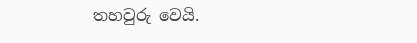තහවුරු වෙයි.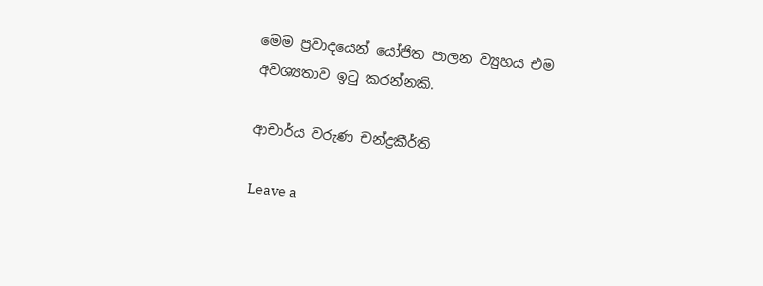මෙම ප්‍රවාදයෙන් යෝජිත පාලන ව්‍යුහය එම අවශ්‍යතාව ඉටු කරන්නකි.

ආචාර්ය වරුණ චන්ද්‍රකීර්ති

Leave a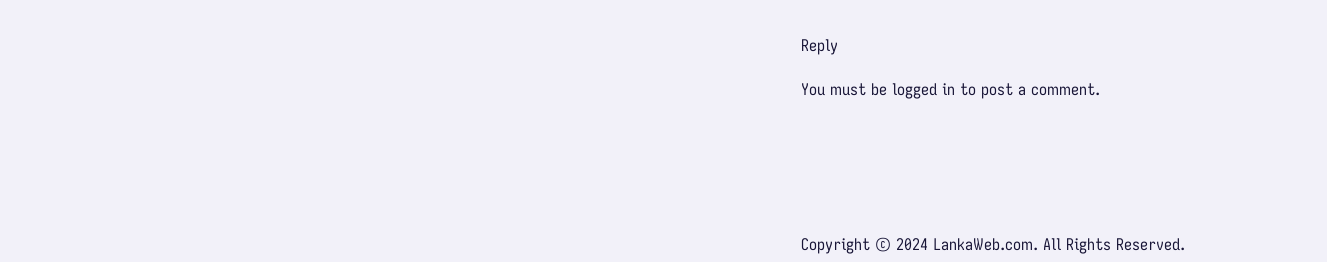Reply

You must be logged in to post a comment.






Copyright © 2024 LankaWeb.com. All Rights Reserved.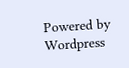Powered by Wordpress